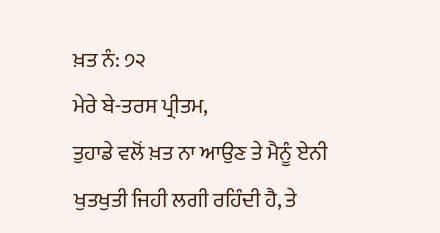ਖ਼ਤ ਨੰ: ੭੨
ਮੇਰੇ ਬੇ-ਤਰਸ ਪ੍ਰੀਤਮ,
ਤੁਹਾਡੇ ਵਲੋਂ ਖ਼ਤ ਨਾ ਆਉਣ ਤੇ ਮੈਨੂੰ ਏਨੀ ਖੁਤਖੁਤੀ ਜਿਹੀ ਲਗੀ ਰਹਿੰਦੀ ਹੈ, ਤੇ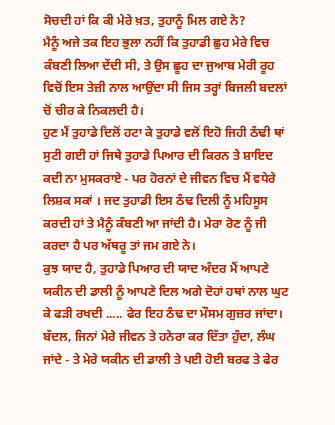ਸੋਚਦੀ ਹਾਂ ਕਿ ਕੀ ਮੇਰੇ ਖ਼ਤ, ਤੁਹਾਨੂੰ ਮਿਲ ਗਏ ਨੇ?
ਮੈਨੂੰ ਅਜੇ ਤਕ ਇਹ ਭੁਲਾ ਨਹੀਂ ਕਿ ਤੁਹਾਡੀ ਛੁਹ ਮੇਰੇ ਵਿਚ ਕੰਬਣੀ ਲਿਆ ਦੇਂਦੀ ਸੀ, ਤੇ ਉਸ ਛੂਹ ਦਾ ਜੁਆਬ ਮੇਰੀ ਰੂਹ ਵਿਚੋਂ ਇਸ ਤੇਜ਼ੀ ਨਾਲ ਆਉਂਦਾ ਸੀ ਜਿਸ ਤਰ੍ਹਾਂ ਬਿਜਲੀ ਬਦਲਾਂ ਚੋਂ ਚੀਰ ਕੇ ਨਿਕਲਦੀ ਹੈ।
ਹੁਣ ਮੈਂ ਤੁਹਾਡੇ ਦਿਲੋਂ ਹਟਾ ਕੇ ਤੁਹਾਡੇ ਵਲੋਂ ਇਹੋ ਜਿਹੀ ਠੰਢੀ ਥਾਂ ਸੁਟੀ ਗਈ ਹਾਂ ਜਿਥੇ ਤੁਹਾਡੇ ਪਿਆਰ ਦੀ ਕਿਰਨ ਤੇ ਸ਼ਾਇਦ ਕਦੀ ਨਾ ਮੁਸਕਰਾਏ - ਪਰ ਹੋਰਨਾਂ ਦੇ ਜੀਵਨ ਵਿਚ ਮੈਂ ਵਧੇਰੇ ਲਿਸ਼ਕ ਸਕਾਂ । ਜਦ ਤੁਹਾਡੀ ਇਸ ਠੰਢ ਦਿਲੀ ਨੂੰ ਮਹਿਸੂਸ ਕਰਦੀ ਹਾਂ ਤੇ ਮੈਨੂੰ ਕੰਬਣੀ ਆ ਜਾਂਦੀ ਹੈ। ਮੇਰਾ ਰੋਣ ਨੂੰ ਜੀ ਕਰਦਾ ਹੈ ਪਰ ਅੱਥਰੂ ਤਾਂ ਜਮ ਗਏ ਨੇ।
ਕੁਝ ਯਾਦ ਹੈ, ਤੁਹਾਡੇ ਪਿਆਰ ਦੀ ਯਾਦ ਅੰਦਰ ਮੈਂ ਆਪਣੇ ਯਕੀਨ ਦੀ ਡਾਲੀ ਨੂੰ ਆਪਣੇ ਦਿਲ ਅਗੇ ਦੋਹਾਂ ਹਥਾਂ ਨਾਲ ਘੁਟ ਕੇ ਫੜੀ ਰਖਦੀ ..... ਫੇਰ ਇਹ ਠੰਢ ਦਾ ਮੌਸਮ ਗੁਜ਼ਰ ਜਾਂਦਾ। ਬੱਦਲ, ਜਿਨਾਂ ਮੇਰੇ ਜੀਵਨ ਤੇ ਹਨੇਰਾ ਕਰ ਦਿੱਤਾ ਹੁੰਦਾ, ਲੰਘ ਜਾਂਦੇ - ਤੇ ਮੇਰੇ ਯਕੀਨ ਦੀ ਡਾਲੀ ਤੇ ਪਈ ਹੋਈ ਬਰਫ ਤੇ ਫੇਰ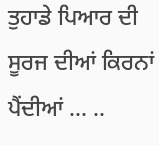ਤੁਹਾਡੇ ਪਿਆਰ ਦੀ ਸੂਰਜ ਦੀਆਂ ਕਿਰਨਾਂ ਪੈਂਦੀਆਂ ... ..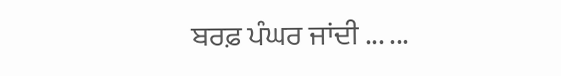ਬਰਫ਼ ਪੰਘਰ ਜਾਂਦੀ ... ...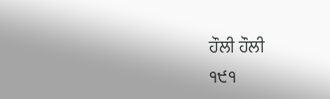ਹੌਲੀ ਹੌਲੀ
੧੯੧